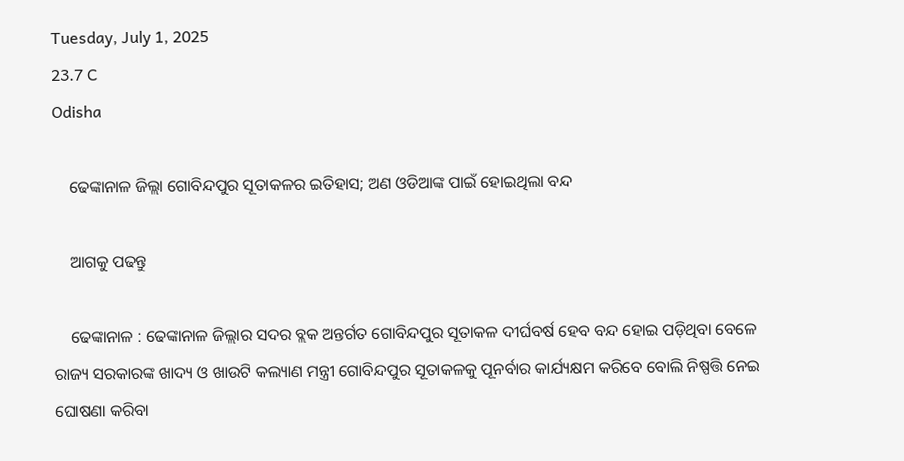Tuesday, July 1, 2025
23.7 C
Odisha

    ଢେଙ୍କାନାଳ ଜିଲ୍ଲା ଗୋବିନ୍ଦପୁର ସୂତାକଳର ଇତିହାସ; ଅଣ ଓଡିଆଙ୍କ ପାଇଁ ହୋଇଥିଲା ବନ୍ଦ

    ଆଗକୁ ପଢନ୍ତୁ

    ଢେଙ୍କାନାଳ : ଢେଙ୍କାନାଳ ଜିଲ୍ଲାର ସଦର ବ୍ଲକ ଅନ୍ତର୍ଗତ ଗୋବିନ୍ଦପୁର ସୂତାକଳ ଦୀର୍ଘବର୍ଷ ହେବ ବନ୍ଦ ହୋଇ ପଡ଼ିଥିବା ବେଳେ ରାଜ୍ୟ ସରକାରଙ୍କ ଖାଦ୍ୟ ଓ ଖାଉଟି କଲ୍ୟାଣ ମନ୍ତ୍ରୀ ଗୋବିନ୍ଦପୁର ସୂତାକଳକୁ ପୂନର୍ବାର କାର୍ଯ୍ୟକ୍ଷମ କରିବେ ବୋଲି ନିଷ୍ପତ୍ତି ନେଇ ଘୋଷଣା କରିବା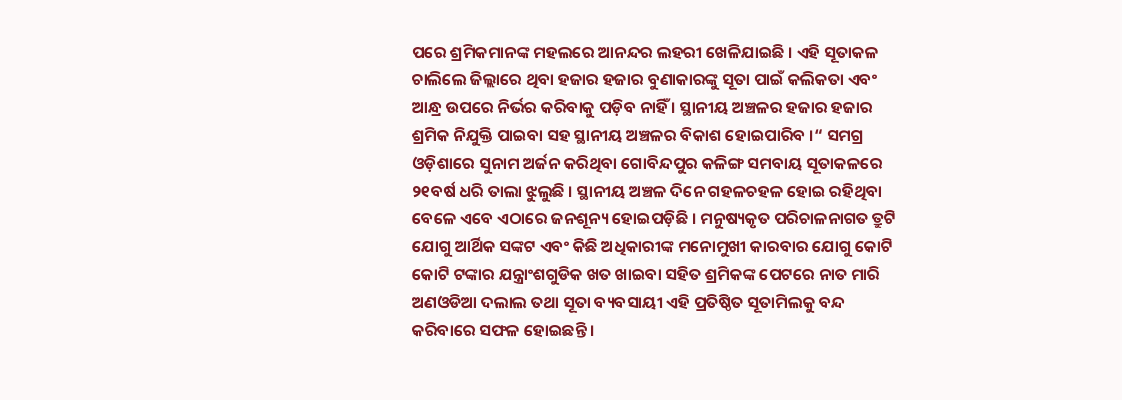ପରେ ଶ୍ରମିକମାନଙ୍କ ମହଲରେ ଆନନ୍ଦର ଲହରୀ ଖେଳିଯାଇଛି । ଏହି ସୂତାକଳ ଚାଲିଲେ ଜିଲ୍ଲାରେ ଥିବା ହଜାର ହଜାର ବୁଣାକାରଙ୍କୁ ସୂତା ପାଇଁ କଲିକତା ଏବଂ ଆନ୍ଧ୍ର ଉପରେ ନିର୍ଭର କରିବାକୁ ପଡ଼ିବ ନାହିଁ । ସ୍ଥାନୀୟ ଅଞ୍ଚଳର ହଜାର ହଜାର ଶ୍ରମିକ ନିଯୁକ୍ତି ପାଇବା ସହ ସ୍ଥାନୀୟ ଅଞ୍ଚଳର ବିକାଶ ହୋଇପାରିବ ।“ ସମଗ୍ର ଓଡ଼ିଶାରେ ସୁନାମ ଅର୍ଜନ କରିଥିବା ଗୋବିନ୍ଦପୁର କଳିଙ୍ଗ ସମବାୟ ସୂତାକଳରେ ୨୧ବର୍ଷ ଧରି ତାଲା ଝୁଲୁଛି । ସ୍ଥାନୀୟ ଅଞ୍ଚଳ ଦିନେ ଗହଳଚହଳ ହୋଇ ରହିଥିବା ବେଳେ ଏବେ ଏଠାରେ ଜନଶୂନ୍ୟ ହୋଇପଡ଼ିଛି । ମନୁଷ୍ୟକୃତ ପରିଚାଳନାଗତ ତ୍ରୁଟି ଯୋଗୁ ଆର୍ଥିକ ସଙ୍କଟ ଏବଂ କିଛି ଅଧିକାରୀଙ୍କ ମନୋମୁଖୀ କାରବାର ଯୋଗୁ କୋଟି କୋଟି ଟଙ୍କାର ଯନ୍ତ୍ରାଂଶଗୁଡିକ ଖତ ଖାଇବା ସହିତ ଶ୍ରମିକଙ୍କ ପେଟରେ ନାତ ମାରି ଅଣଓଡିଆ ଦଲାଲ ତଥା ସୂତା ବ୍ୟବସାୟୀ ଏହି ପ୍ରତିଷ୍ଠିତ ସୂତାମିଲକୁ ବନ୍ଦ କରିବାରେ ସଫଳ ହୋଇଛନ୍ତି ।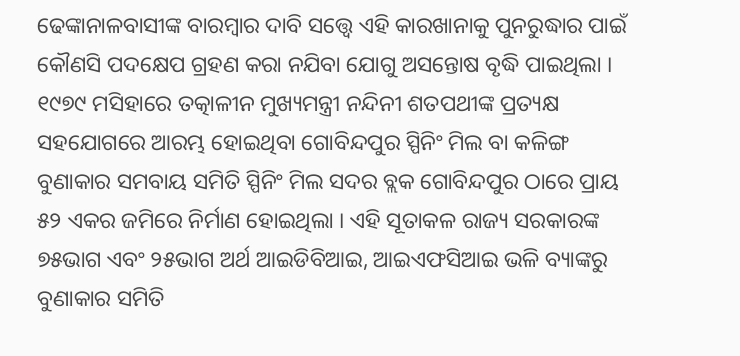ଢେଙ୍କାନାଳବାସୀଙ୍କ ବାରମ୍ୱାର ଦାବି ସତ୍ତ୍ୱେ ଏହି କାରଖାନାକୁ ପୁନରୁଦ୍ଧାର ପାଇଁ କୌଣସି ପଦକ୍ଷେପ ଗ୍ରହଣ କରା ନଯିବା ଯୋଗୁ ଅସନ୍ତୋଷ ବୃଦ୍ଧି ପାଇଥିଲା । ୧୯୭୯ ମସିହାରେ ତତ୍କାଳୀନ ମୁଖ୍ୟମନ୍ତ୍ରୀ ନନ୍ଦିନୀ ଶତପଥୀଙ୍କ ପ୍ରତ୍ୟକ୍ଷ ସହଯୋଗରେ ଆରମ୍ଭ ହୋଇଥିବା ଗୋବିନ୍ଦପୁର ସ୍ପିନିଂ ମିଲ ବା କଳିଙ୍ଗ ବୁଣାକାର ସମବାୟ ସମିତି ସ୍ପିନିଂ ମିଲ ସଦର ବ୍ଲକ ଗୋବିନ୍ଦପୁର ଠାରେ ପ୍ରାୟ ୫୨ ଏକର ଜମିରେ ନିର୍ମାଣ ହୋଇଥିଲା । ଏହି ସୂତାକଳ ରାଜ୍ୟ ସରକାରଙ୍କ ୭୫ଭାଗ ଏବଂ ୨୫ଭାଗ ଅର୍ଥ ଆଇଡିବିଆଇ, ଆଇଏଫସିଆଇ ଭଳି ବ୍ୟାଙ୍କରୁ ବୁଣାକାର ସମିତି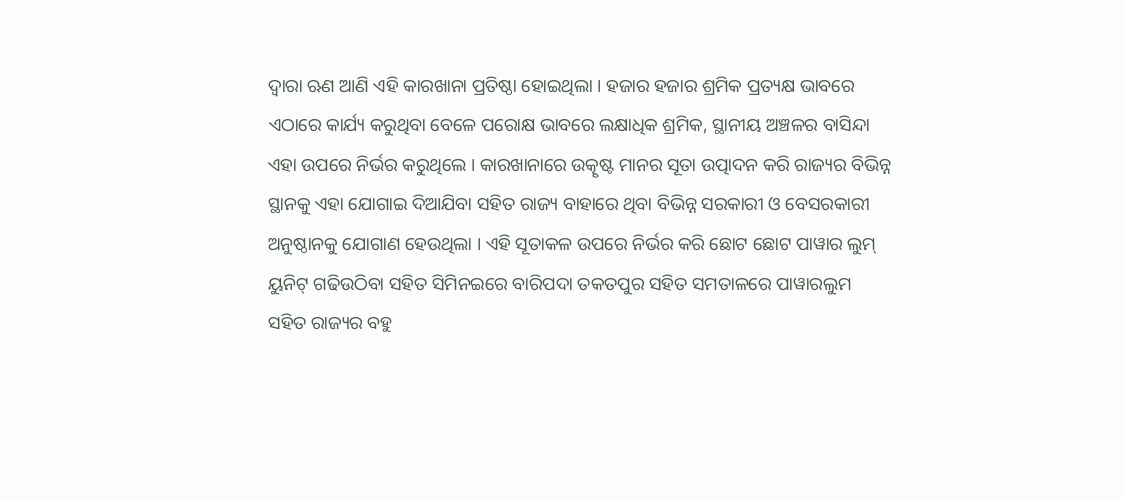ଦ୍ୱାରା ଋଣ ଆଣି ଏହି କାରଖାନା ପ୍ରତିଷ୍ଠା ହୋଇଥିଲା । ହଜାର ହଜାର ଶ୍ରମିକ ପ୍ରତ୍ୟକ୍ଷ ଭାବରେ ଏଠାରେ କାର୍ଯ୍ୟ କରୁଥିବା ବେଳେ ପରୋକ୍ଷ ଭାବରେ ଲକ୍ଷାଧିକ ଶ୍ରମିକ, ସ୍ଥାନୀୟ ଅଞ୍ଚଳର ବାସିନ୍ଦା ଏହା ଉପରେ ନିର୍ଭର କରୁଥିଲେ । କାରଖାନାରେ ଉତ୍କୃଷ୍ଟ ମାନର ସୂତା ଉତ୍ପାଦନ କରି ରାଜ୍ୟର ବିଭିନ୍ନ ସ୍ଥାନକୁ ଏହା ଯୋଗାଇ ଦିଆଯିବା ସହିତ ରାଜ୍ୟ ବାହାରେ ଥିବା ବିଭିନ୍ନ ସରକାରୀ ଓ ବେସରକାରୀ ଅନୁଷ୍ଠାନକୁ ଯୋଗାଣ ହେଉଥିଲା । ଏହି ସୂତାକଳ ଉପରେ ନିର୍ଭର କରି ଛୋଟ ଛୋଟ ପାୱାର ଲୁମ୍ ୟୁନିଟ୍ ଗଢିଉଠିବା ସହିତ ସିମିନଇରେ ବାରିପଦା ତକତପୁର ସହିତ ସମତାଳରେ ପାୱାରଲୁମ ସହିତ ରାଜ୍ୟର ବହୁ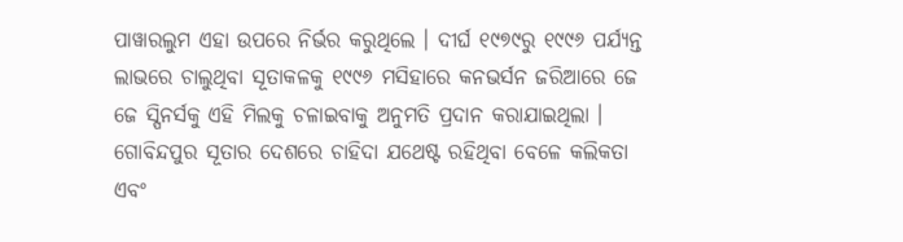ପାୱାରଲୁମ ଏହା ଉପରେ ନିର୍ଭର କରୁଥିଲେ । ଦୀର୍ଘ ୧୯୭୯ରୁ ୧୯୯୬ ପର୍ଯ୍ୟନ୍ତ ଲାଭରେ ଚାଲୁଥିବା ସୂତାକଳକୁ ୧୯୯୬ ମସିହାରେ କନଭର୍ସନ ଜରିଆରେ ଜେ ଜେ ସ୍ପିନର୍ସକୁ ଏହି ମିଲକୁ ଚଳାଇବାକୁ ଅନୁମତି ପ୍ରଦାନ କରାଯାଇଥିଲା । ଗୋବିନ୍ଦପୁର ସୂତାର ଦେଶରେ ଚାହିଦା ଯଥେଷ୍ଟ ରହିଥିବା ବେଳେ କଲିକତା ଏବଂ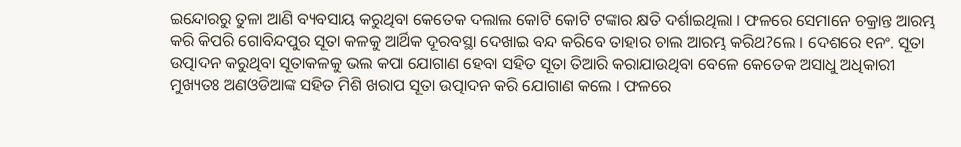ଇନ୍ଦୋରରୁ ତୁଳା ଆଣି ବ୍ୟବସାୟ କରୁଥିବା କେତେକ ଦଲାଲ କୋଟି କୋଟି ଟଙ୍କାର କ୍ଷତି ଦର୍ଶାଇଥିଲା । ଫଳରେ ସେମାନେ ଚକ୍ରାନ୍ତ ଆରମ୍ଭ କରି କିପରି ଗୋବିନ୍ଦପୁର ସୂତା କଳକୁ ଆର୍ଥିକ ଦୂରବସ୍ଥା ଦେଖାଇ ବନ୍ଦ କରିବେ ତାହାର ଚାଲ ଆରମ୍ଭ କରିଥ?ଲେ । ଦେଶରେ ୧ନଂ. ସୂତା ଉତ୍ପାଦନ କରୁଥିବା ସୂତାକଳକୁ ଭଲ କପା ଯୋଗାଣ ହେବା ସହିତ ସୂତା ତିଆରି କରାଯାଉଥିବା ବେଳେ କେତେକ ଅସାଧୁ ଅଧିକାରୀ ମୁଖ୍ୟତଃ ଅଣଓଡିଆଙ୍କ ସହିତ ମିଶି ଖରାପ ସୂତା ଉତ୍ପାଦନ କରି ଯୋଗାଣ କଲେ । ଫଳରେ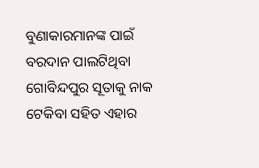ବୁଣାକାରମାନଙ୍କ ପାଇଁ ବରଦାନ ପାଲଟିଥିବା ଗୋବିନ୍ଦପୁର ସୂତାକୁ ନାକ ଟେକିବା ସହିତ ଏହାର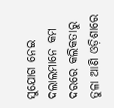ସୁଯୋଗ ନେଇ ଦଲାଲମାନେ କମ ଦରରେ କଲିକତାରୁ ତୁଳା ଆଣି ଓଡ଼ିଶାରେ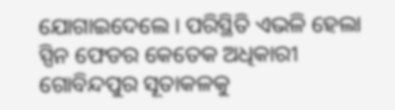ଯୋଗାଇଦେଲେ । ପରିସ୍ଥିତି ଏଭଳି ହେଲା ସ୍ପିନ ଫେଡର କେତେକ ଅଧିକାରୀ ଗୋବିନ୍ଦପୁର ସୂତାକଳକୁ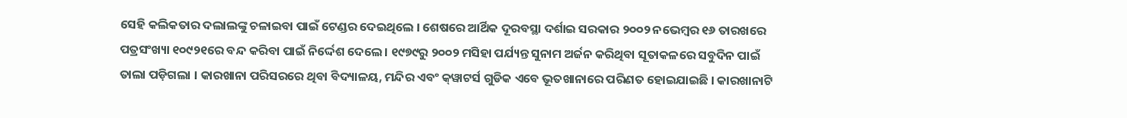ସେହି କଲିକତାର ଦଲାଲଙ୍କୁ ଚଳାଇବା ପାଇଁ ଟେଣ୍ଡର ଦେଇଥିଲେ । ଶେଷରେ ଆର୍ଥିକ ଦୂରବସ୍ଥା ଦର୍ଶାଇ ସରକାର ୨୦୦୨ ନଭେମ୍ୱର ୧୬ ତାରଖରେ ପତ୍ରସଂଖ୍ୟା ୧୦୯୨୧ରେ ବନ୍ଦ କରିବା ପାଇଁ ନିର୍ଦ୍ଦେଶ ଦେଲେ । ୧୯୭୯ରୁ ୨୦୦୨ ମସିହା ପର୍ଯ୍ୟନ୍ତ ସୁନାମ ଅର୍ଜନ କରିଥିବା ସୂତାକଳରେ ସବୁଦିନ ପାଇଁ ତାଲା ପଡ଼ିଗଲା । କାରଖାନା ପରିସରରେ ଥିବା ବିଦ୍ୟାଳୟ, ମନ୍ଦିର ଏବଂ କ୍‌ୱାଟର୍ସ ଗୁଡିକ ଏବେ ଭୂତଖାନାରେ ପରିଣତ ହୋଇଯାଇଛି । କାରଖାନାଟି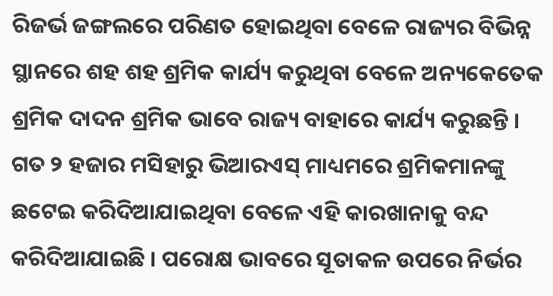ରିଜର୍ଭ ଜଙ୍ଗଲରେ ପରିଣତ ହୋଇଥିବା ବେଳେ ରାଜ୍ୟର ବିଭିନ୍ନ ସ୍ଥାନରେ ଶହ ଶହ ଶ୍ରମିକ କାର୍ଯ୍ୟ କରୁଥିବା ବେଳେ ଅନ୍ୟକେତେକ ଶ୍ରମିକ ଦାଦନ ଶ୍ରମିକ ଭାବେ ରାଜ୍ୟ ବାହାରେ କାର୍ଯ୍ୟ କରୁଛନ୍ତି । ଗତ ୨ ହଜାର ମସିହାରୁ ଭିଆରଏସ୍ ମାଧ୍ୟମରେ ଶ୍ରମିକମାନଙ୍କୁ ଛଟେଇ କରିଦିଆଯାଇଥିବା ବେଳେ ଏହି କାରଖାନାକୁ ବନ୍ଦ କରିଦିଆଯାଇଛି । ପରୋକ୍ଷ ଭାବରେ ସୂତାକଳ ଉପରେ ନିର୍ଭର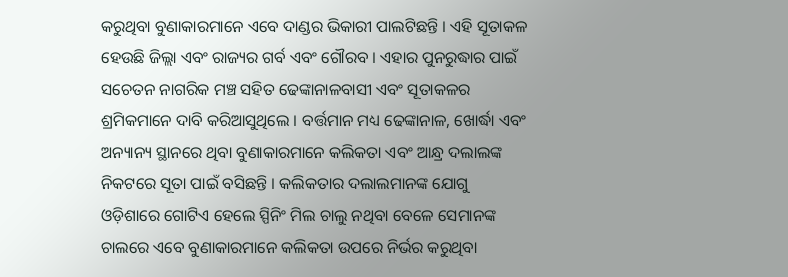କରୁଥିବା ବୁଣାକାରମାନେ ଏବେ ଦାଣ୍ଡର ଭିକାରୀ ପାଲଟିଛନ୍ତି । ଏହି ସୂତାକଳ ହେଉଛି ଜିଲ୍ଲା ଏବଂ ରାଜ୍ୟର ଗର୍ବ ଏବଂ ଗୌରବ । ଏହାର ପୁନରୁଦ୍ଧାର ପାଇଁ ସଚେତନ ନାଗରିକ ମଞ୍ଚ ସହିତ ଢେଙ୍କାନାଳବାସୀ ଏବଂ ସୂତାକଳର ଶ୍ରମିକମାନେ ଦାବି କରିଆସୁଥିଲେ । ବର୍ତ୍ତମାନ ମଧ୍ୟ ଢେଙ୍କାନାଳ, ଖୋର୍ଦ୍ଧା ଏବଂ ଅନ୍ୟାନ୍ୟ ସ୍ଥାନରେ ଥିବା ବୁଣାକାରମାନେ କଲିକତା ଏବଂ ଆନ୍ଧ୍ର ଦଲାଲଙ୍କ ନିକଟରେ ସୂତା ପାଇଁ ବସିଛନ୍ତି । କଲିକତାର ଦଲାଲମାନଙ୍କ ଯୋଗୁ ଓଡ଼ିଶାରେ ଗୋଟିଏ ହେଲେ ସ୍ପିନିଂ ମିଲ ଚାଲୁ ନଥିବା ବେଳେ ସେମାନଙ୍କ ଚାଲରେ ଏବେ ବୁଣାକାରମାନେ କଲିକତା ଉପରେ ନିର୍ଭର କରୁଥିବା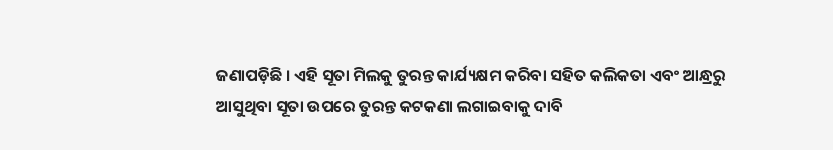ଜଣାପଡ଼ିଛି । ଏହି ସୂତା ମିଲକୁ ତୁରନ୍ତ କାର୍ଯ୍ୟକ୍ଷମ କରିବା ସହିତ କଲିକତା ଏବଂ ଆନ୍ଧ୍ରରୁ ଆସୁଥିବା ସୂତା ଉପରେ ତୁରନ୍ତ କଟକଣା ଲଗାଇବାକୁ ଦାବି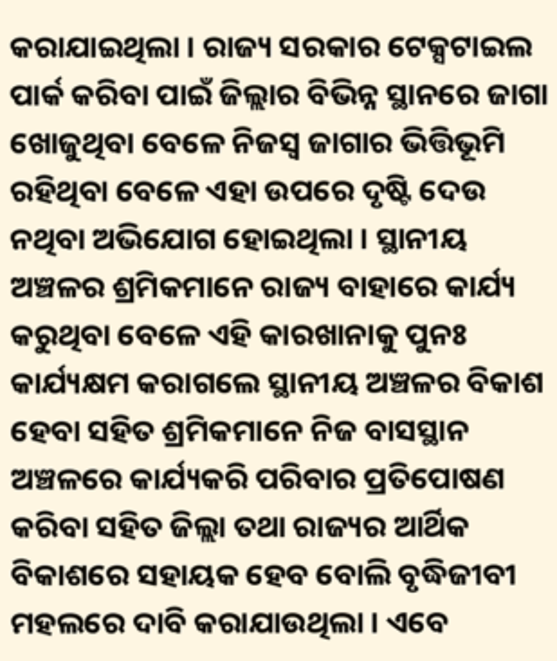କରାଯାଇଥିଲା । ରାଜ୍ୟ ସରକାର ଟେକ୍ସଟାଇଲ ପାର୍କ କରିବା ପାଇଁ ଜିଲ୍ଲାର ବିଭିନ୍ନ ସ୍ଥାନରେ ଜାଗା ଖୋଜୁଥିବା ବେଳେ ନିଜସ୍ୱ ଜାଗାର ଭିତ୍ତିଭୂମି ରହିଥିବା ବେଳେ ଏହା ଉପରେ ଦୃଷ୍ଟି ଦେଉ ନଥିବା ଅଭିଯୋଗ ହୋଇଥିଲା । ସ୍ଥାନୀୟ ଅଞ୍ଚଳର ଶ୍ରମିକମାନେ ରାଜ୍ୟ ବାହାରେ କାର୍ଯ୍ୟ କରୁଥିବା ବେଳେ ଏହି କାରଖାନାକୁ ପୁନଃ କାର୍ଯ୍ୟକ୍ଷମ କରାଗଲେ ସ୍ଥାନୀୟ ଅଞ୍ଚଳର ବିକାଶ ହେବା ସହିତ ଶ୍ରମିକମାନେ ନିଜ ବାସସ୍ଥାନ ଅଞ୍ଚଳରେ କାର୍ଯ୍ୟକରି ପରିବାର ପ୍ରତିପୋଷଣ କରିବା ସହିତ ଜିଲ୍ଲା ତଥା ରାଜ୍ୟର ଆର୍ଥିକ ବିକାଶରେ ସହାୟକ ହେବ ବୋଲି ବୃଦ୍ଧିଜୀବୀ ମହଲରେ ଦାବି କରାଯାଉଥିଲା । ଏବେ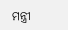ମନ୍ତ୍ରୀ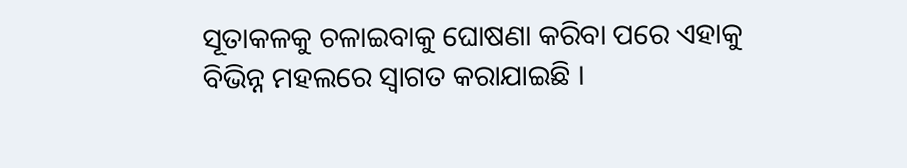ସୂତାକଳକୁ ଚଳାଇବାକୁ ଘୋଷଣା କରିବା ପରେ ଏହାକୁ ବିଭିନ୍ନ ମହଲରେ ସ୍ୱାଗତ କରାଯାଇଛି ।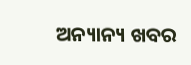ଅନ୍ୟାନ୍ୟ ଖବର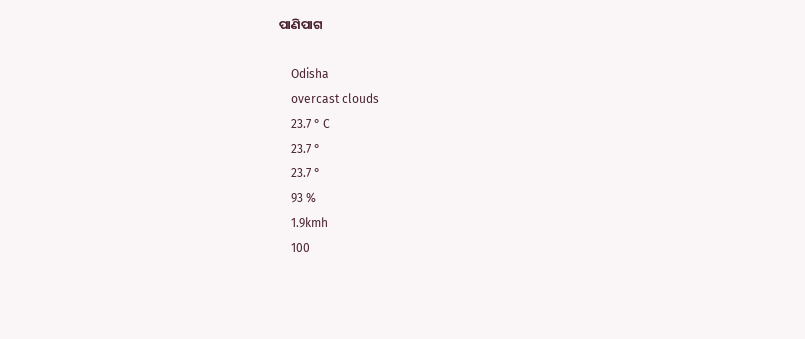ପାଣିପାଗ

    Odisha
    overcast clouds
    23.7 ° C
    23.7 °
    23.7 °
    93 %
    1.9kmh
    100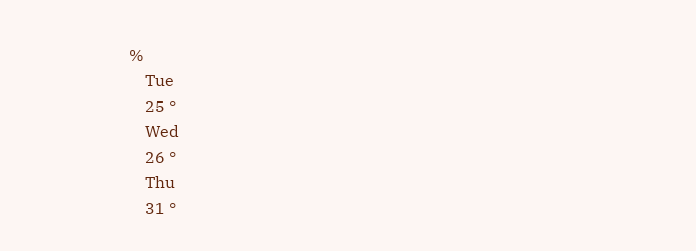%
    Tue
    25 °
    Wed
    26 °
    Thu
    31 °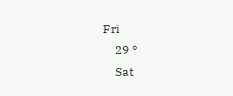Fri
    29 °
    Sat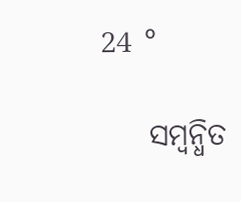24 °

    ସମ୍ବନ୍ଧିତ